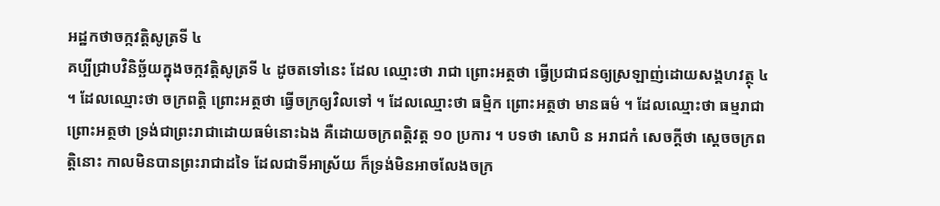អដ្ឋកថាចក្កវត្តិសូត្រទី ៤
គប្បីជ្រាបវិនិច្ឆ័យក្នុងចក្កវត្តិសូត្រទី ៤ ដូចតទៅនេះ ដែល ឈ្មោះថា រាជា ព្រោះអត្ថថា ធ្វើប្រជាជនឲ្យស្រឡាញ់ដោយសង្គហវត្ថុ ៤ ។ ដែលឈ្មោះថា ចក្រពត្តិ ព្រោះអត្ថថា ធ្វើចក្រឲ្យវិលទៅ ។ ដែលឈ្មោះថា ធម្មិក ព្រោះអត្ថថា មានធម៌ ។ ដែលឈ្មោះថា ធម្មរាជា ព្រោះអត្ថថា ទ្រង់ជាព្រះរាជាដោយធម៌នោះឯង គឺដោយចក្រពត្តិវត្ត ១០ ប្រការ ។ បទថា សោបិ ន អរាជកំ សេចក្តីថា ស្តេចចក្រពត្តិនោះ កាលមិនបានព្រះរាជាដទៃ ដែលជាទីអាស្រ័យ ក៏ទ្រង់មិនអាចលែងចក្រ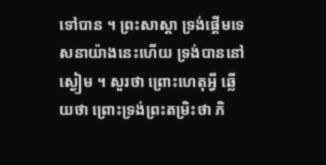ទៅបាន ។ ព្រះសាស្តា ទ្រង់ផ្តើមទេសនាយ៉ាងនេះហើយ ទ្រង់បាននៅស្ងៀម ។ សួរថា ព្រោះហេតុអ្វី ឆ្លើយថា ព្រោះទ្រង់ព្រះតម្រិះថា ភិ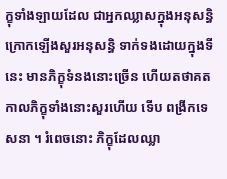ក្ខុទាំងឡាយដែល ជាអ្នកឈ្លាសក្នុងអនុសន្ធិ ក្រោកឡើងសួរអនុសន្ធិ ទាក់ទងដោយក្នុងទីនេះ មានភិក្ខុទំនងនោះច្រើន ហើយតថាគត កាលភិក្ខុទាំងនោះសួរហើយ ទើប ពង្រីកទេសនា ។ រំពេចនោះ ភិក្ខុដែលឈ្លា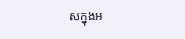សក្នុងអ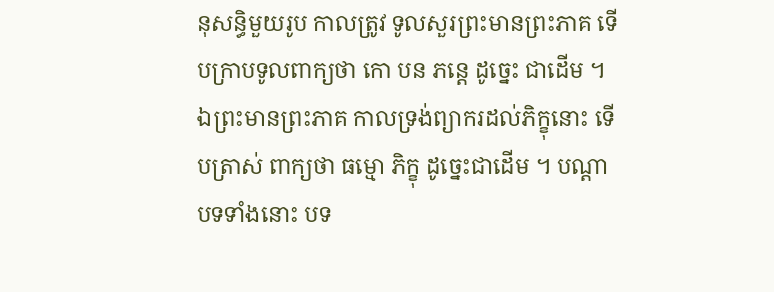នុសន្ធិមួយរូប កាលត្រូវ ទូលសួរព្រះមានព្រះភាគ ទើបក្រាបទូលពាក្យថា កោ បន ភន្តេ ដូច្នេះ ជាដើម ។ ឯព្រះមានព្រះភាគ កាលទ្រង់ព្យាករដល់ភិក្ខុនោះ ទើបត្រាស់ ពាក្យថា ធម្មោ ភិក្ខុ ដូច្នេះជាដើម ។ បណ្តាបទទាំងនោះ បទ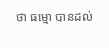ថា ធម្មោ បានដល់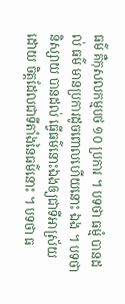ធម៌ គឺកុសលកម្មបថ ១០ ប្រការ ។ បទថា ធម្មំ បានដល់ ធម៌ មានប្រការដូចពោលហើយនោះ ឯង ។ បទថា និស្សាយ បានដល់ ធ្វើធម៌នោះឯងឲ្យជាទីអាស្រ័យដោយ ចិត្តដែលជាទីតាំងនៃធម៌នោះ ។ បទថា ធ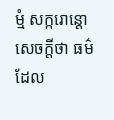ម្មំ សក្ករោន្តោ សេចក្តីថា ធម៌ ដែល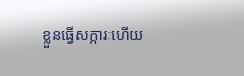ខ្លួនធ្វើសក្ការៈហើយ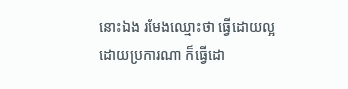នោះឯង រមែងឈ្មោះថា ធ្វើដោយល្អដោយប្រការណា ក៏ធ្វើដោ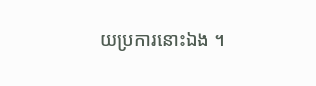យប្រការនោះឯង ។